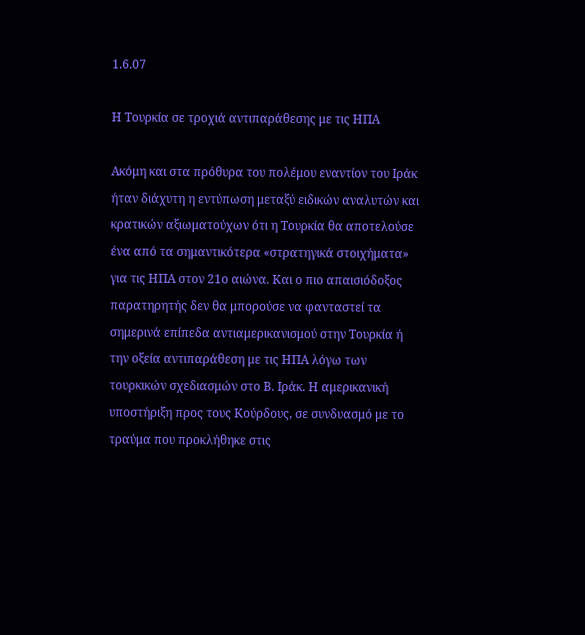1.6.07

Η Τουρκία σε τροχιά αντιπαράθεσης με τις ΗΠΑ

Ακόμη και στα πρόθυρα του πολέμου εναντίον του Ιράκ ήταν διάχυτη η εντύπωση μεταξύ ειδικών αναλυτών και κρατικών αξιωματούχων ότι η Τουρκία θα αποτελούσε ένα από τα σημαντικότερα «στρατηγικά στοιχήματα» για τις ΗΠΑ στον 21ο αιώνα. Και ο πιο απαισιόδοξος παρατηρητής δεν θα μπορούσε να φανταστεί τα σημερινά επίπεδα αντιαμερικανισμού στην Τουρκία ή την οξεία αντιπαράθεση με τις ΗΠΑ λόγω των τουρκικών σχεδιασμών στο Β. Ιράκ. Η αμερικανική υποστήριξη προς τους Κούρδους, σε συνδυασμό με το τραύμα που προκλήθηκε στις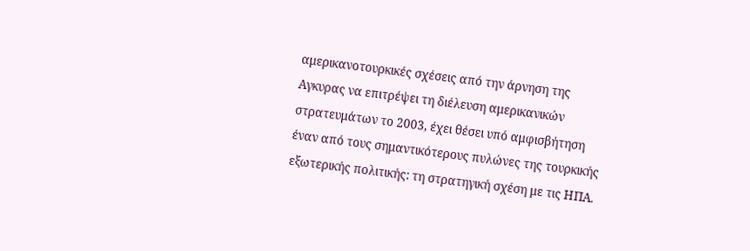αμερικανοτουρκικές σχέσεις από την άρνηση της Αγκυρας να επιτρέψει τη διέλευση αμερικανικών στρατευμάτων το 2003, έχει θέσει υπό αμφισβήτηση έναν από τους σημαντικότερους πυλώνες της τουρκικής εξωτερικής πολιτικής: τη στρατηγική σχέση με τις ΗΠΑ.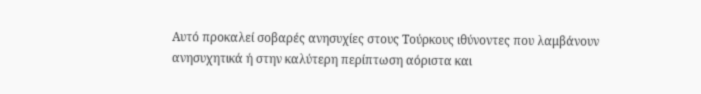Αυτό προκαλεί σοβαρές ανησυχίες στους Τούρκους ιθύνοντες που λαμβάνουν ανησυχητικά ή στην καλύτερη περίπτωση αόριστα και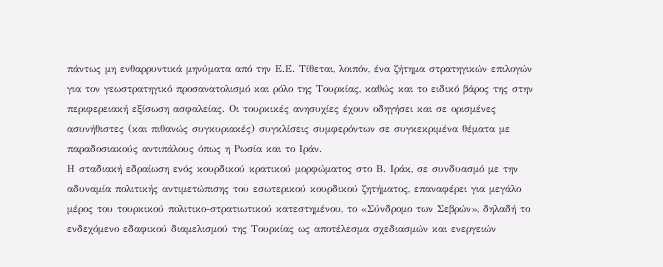πάντως μη ενθαρρυντικά μηνύματα από την Ε.Ε. Τίθεται, λοιπόν, ένα ζήτημα στρατηγικών επιλογών για τον γεωστρατηγικό προσανατολισμό και ρόλο της Τουρκίας, καθώς και το ειδικό βάρος της στην περιφερειακή εξίσωση ασφαλείας. Οι τουρκικές ανησυχίες έχουν οδηγήσει και σε ορισμένες ασυνήθιστες (και πιθανώς συγκυριακές) συγκλίσεις συμφερόντων σε συγκεκριμένα θέματα με παραδοσιακούς αντιπάλους όπως η Ρωσία και το Ιράν.
Η σταδιακή εδραίωση ενός κουρδικού κρατικού μορφώματος στο Β. Ιράκ, σε συνδυασμό με την αδυναμία πολιτικής αντιμετώπισης του εσωτερικού κουρδικού ζητήματος, επαναφέρει για μεγάλο μέρος του τουρκικού πολιτικο-στρατιωτικού κατεστημένου, το «Σύνδρομο των Σεβρών», δηλαδή το ενδεχόμενο εδαφικού διαμελισμού της Τουρκίας ως αποτέλεσμα σχεδιασμών και ενεργειών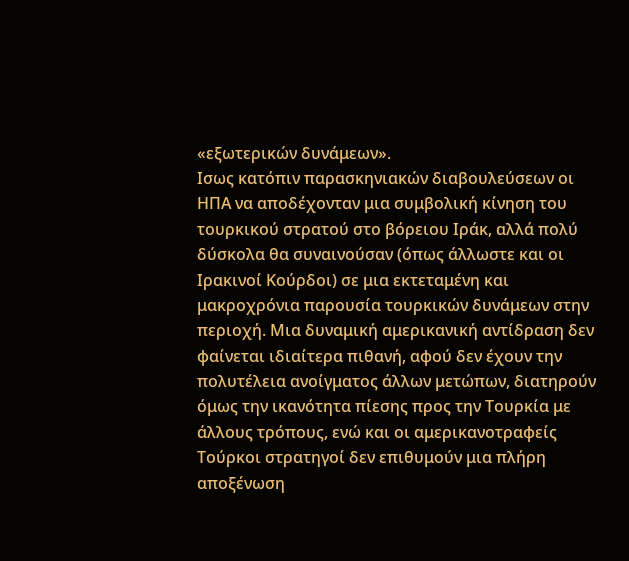«εξωτερικών δυνάμεων».
Ισως κατόπιν παρασκηνιακών διαβουλεύσεων οι ΗΠΑ να αποδέχονταν μια συμβολική κίνηση του τουρκικού στρατού στο βόρειου Ιράκ, αλλά πολύ δύσκολα θα συναινούσαν (όπως άλλωστε και οι Ιρακινοί Κούρδοι) σε μια εκτεταμένη και μακροχρόνια παρουσία τουρκικών δυνάμεων στην περιοχή. Μια δυναμική αμερικανική αντίδραση δεν φαίνεται ιδιαίτερα πιθανή, αφού δεν έχουν την πολυτέλεια ανοίγματος άλλων μετώπων, διατηρούν όμως την ικανότητα πίεσης προς την Τουρκία με άλλους τρόπους, ενώ και οι αμερικανοτραφείς Τούρκοι στρατηγοί δεν επιθυμούν μια πλήρη αποξένωση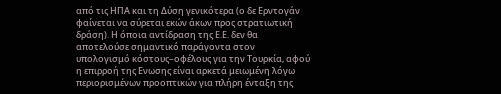από τις ΗΠΑ και τη Δύση γενικότερα (ο δε Ερντογάν φαίνεται να σύρεται εκών άκων προς στρατιωτική δράση). Η όποια αντίδραση της Ε.Ε. δεν θα αποτελούσε σημαντικό παράγοντα στον υπολογισμό κόστους–οφέλους για την Τουρκία, αφού η επιρροή της Ενωσης είναι αρκετά μειωμένη λόγω περιορισμένων προοπτικών για πλήρη ένταξη της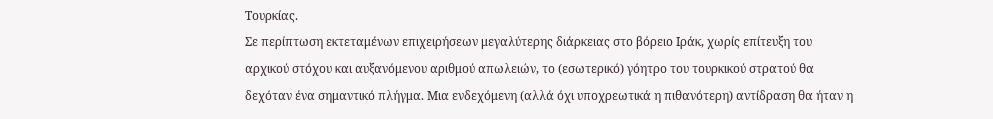Τουρκίας.
Σε περίπτωση εκτεταμένων επιχειρήσεων μεγαλύτερης διάρκειας στο βόρειο Ιράκ, χωρίς επίτευξη του αρχικού στόχου και αυξανόμενου αριθμού απωλειών, το (εσωτερικό) γόητρο του τουρκικού στρατού θα δεχόταν ένα σημαντικό πλήγμα. Μια ενδεχόμενη (αλλά όχι υποχρεωτικά η πιθανότερη) αντίδραση θα ήταν η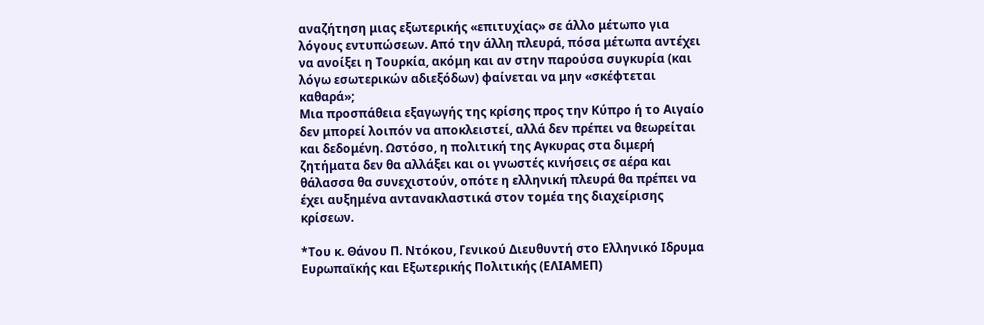αναζήτηση μιας εξωτερικής «επιτυχίας» σε άλλο μέτωπο για λόγους εντυπώσεων. Από την άλλη πλευρά, πόσα μέτωπα αντέχει να ανοίξει η Τουρκία, ακόμη και αν στην παρούσα συγκυρία (και λόγω εσωτερικών αδιεξόδων) φαίνεται να μην «σκέφτεται καθαρά»;
Μια προσπάθεια εξαγωγής της κρίσης προς την Κύπρο ή το Αιγαίο δεν μπορεί λοιπόν να αποκλειστεί, αλλά δεν πρέπει να θεωρείται και δεδομένη. Ωστόσο, η πολιτική της Αγκυρας στα διμερή ζητήματα δεν θα αλλάξει και οι γνωστές κινήσεις σε αέρα και θάλασσα θα συνεχιστούν, οπότε η ελληνική πλευρά θα πρέπει να έχει αυξημένα αντανακλαστικά στον τομέα της διαχείρισης κρίσεων.

*Του κ. Θάνου Π. Ντόκου, Γενικού Διευθυντή στο Ελληνικό Ιδρυμα Ευρωπαϊκής και Εξωτερικής Πολιτικής (ΕΛΙΑΜΕΠ)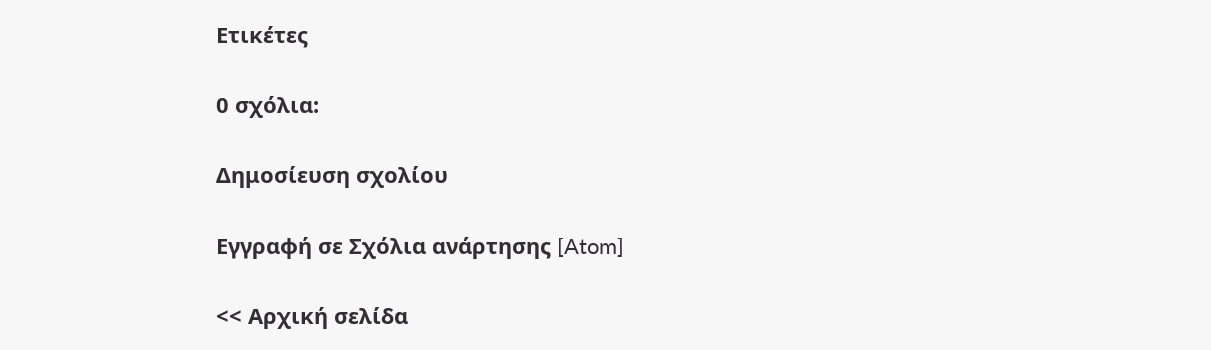Ετικέτες

0 σχόλια:

Δημοσίευση σχολίου

Εγγραφή σε Σχόλια ανάρτησης [Atom]

<< Αρχική σελίδα